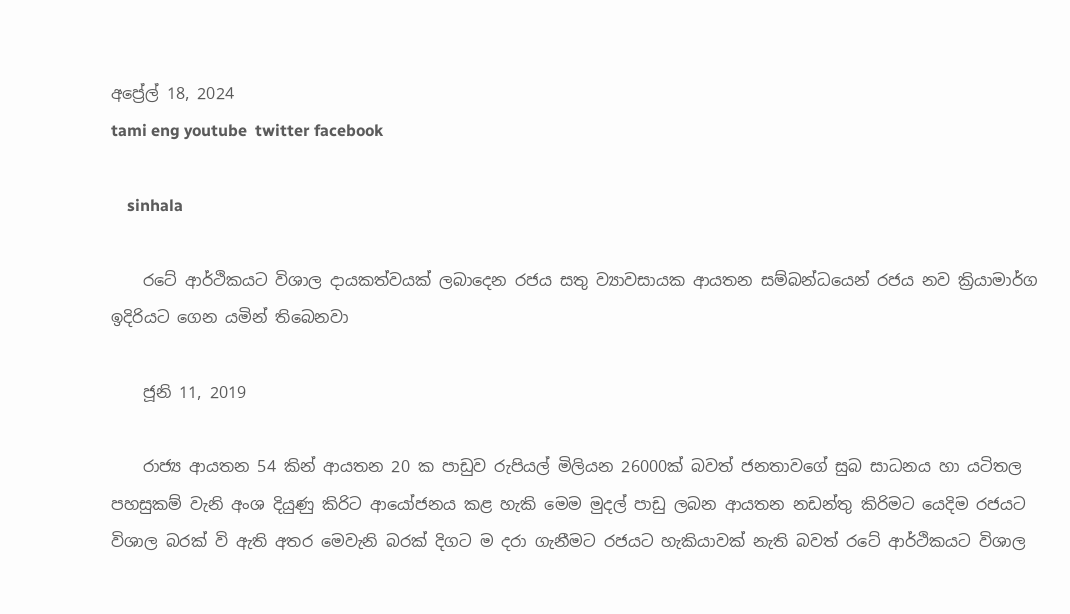අප්‍රේල් 18, 2024
tami eng youtube  twitter facebook

    sinhala

    රටේ ආර්ථිකයට විශාල දායකත්වයක් ලබාදෙන රජය සතු ව්‍යාවසායක ආයතන සම්බන්ධයෙන් රජය නව ක්‍රියාමාර්ග ඉදිරියට ගෙන යමින් තිබෙනවා

    ජූනි 11, 2019

    රාජ්‍ය ආයතන 54 කින් ආයතන 20 ක පාඩුව රුපියල් මිලියන 26000ක් බවත් ජනතාවගේ සුබ සාධනය හා යටිතල පහසුකම් වැනි අංශ දියුණු කිරිට ආයෝජනය කළ හැකි මෙම මුදල් පාඩු ලබන ආයතන නඩන්තු කිරිමට යෙදිම රජයට විශාල බරක් වි ඇති අතර මෙවැනි බරක් දිගට ම දරා ගැනීමට රජයට හැකියාවක් නැති බවත් රටේ ආර්ථිකයට විශාල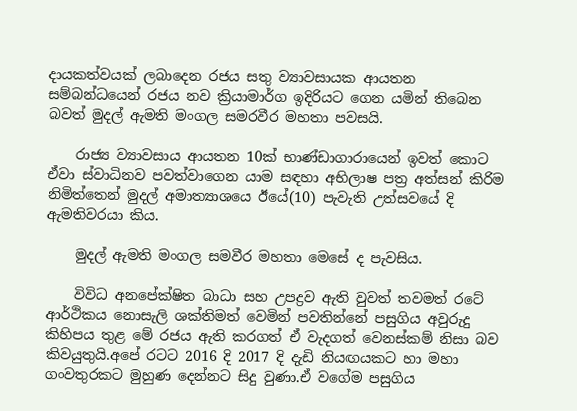දායකත්වයක් ලබාදෙන රජය සතු ව්‍යාවසායක ආයතන සම්බන්ධයෙන් රජය නව ක්‍රියාමාර්ග ඉදිරියට ගෙන යමින් තිබෙන බවත් මුදල් ඇමති මංගල සමරවීර මහතා පවසයි.

    රාජ්‍ය ව්‍යාවසාය ආයතන 10ක් භාණ්ඩාගාරායෙන් ඉවත් කොට ඒවා ස්වාධිනව පවත්වාගෙන යාම සඳහා අභිලාෂ පත්‍ර අත්සන් කිරිම නිමිත්තෙන් මුදල් අමාත්‍යාශයෙ ඊයේ(10) පැවැති උත්සවයේ දි ඇමතිවරයා කිය.

    මුදල් ඇමති මංගල සමවීර මහතා මෙසේ ද පැවසිය.

    විවිධ අනපේක්ෂිත බාධා සහ උපද්‍රව ඇති වුවත් තවමත් රටේ ආර්ථිකය නොසැලි ශක්තිමත් වෙමින් පවතින්නේ පසුගිය අවුරුදු කිහිපය තුළ මේ රජය ඇති කරගත් ඒ වැදගත් වෙනස්කම් නිසා බව කිවයුතුයි.අපේ රටට 2016 දි 2017 දි දැඩි නියඟයකට හා මහා ගංවතුරකට මුහුණ දෙන්නට සිදු වුණා.ඒ වගේම පසුගිය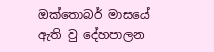ඔක්තොබර් මාසයේ ඇති වු දේහපාලන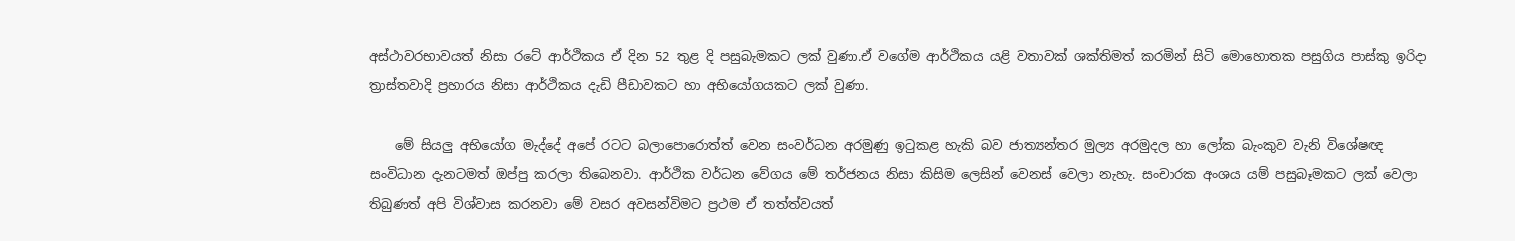අස්ථාවරභාවයත් නිසා රටේ ආර්ථිකය ඒ දින 52 තුළ දි පසුබැමකට ලක් වුණා.ඒ වගේම ආර්ථිකය යළි වතාවක් ශක්තිමත් කරමින් සිටි මොහොතක පසුගිය පාස්කු ඉරිදා ත්‍රාස්තවාදි ප්‍රහාරය නිසා ආර්ථිකය දැඩි පීඩාවකට හා අභියෝගයකට ලක් වුණා.

    මේ සියලු අභියෝග මැද්දේ අපේ රටට බලාපොරොත්ත් වෙන සංවර්ධන අරමුණු ඉටුකළ හැකි බව ජාත්‍යන්තර මුල්‍ය අරමුදල හා ලෝක බැංකුව වැනි විශේෂඥ සංවිධාන දැනටමත් ඔප්පු කරලා තිබෙනවා. ආර්ථික වර්ධන වේගය මේ තර්ජනය නිසා කිසිම ලෙසින් වෙනස් වෙලා නැහැ. සංචාරක අංශය යම් පසුබෑමකට ලක් වෙලා තිබුණත් අපි විශ්වාස කරනවා මේ වසර අවසන්විමට ප්‍රථම ඒ තත්ත්වයත්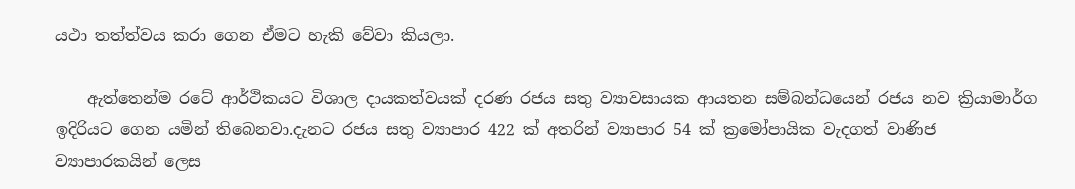යථා තත්ත්වය කරා ගෙන ඒමට හැකි වේවා කියලා.

    ඇත්තෙන්ම රටේ ආර්ථිකයට විශාල දායකත්වයක් දරණ රජය සතු ව්‍යාවසායක ආයතන සම්බන්ධයෙන් රජය නව ක්‍රියාමාර්ග ඉදිරියට ගෙන යමින් තිබෙනවා.දැනට රජය සතු ව්‍යාපාර 422 ක් අතරින් ව්‍යාපාර 54 ක් ක්‍රමෝපායික වැදගත් වාණිජ ව්‍යාපාරකයින් ලෙස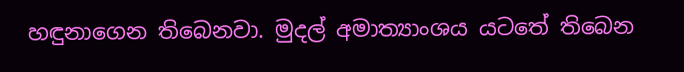හඳුනාගෙන තිබෙනවා. මුදල් අමාත්‍යාංශය යටතේ තිබෙන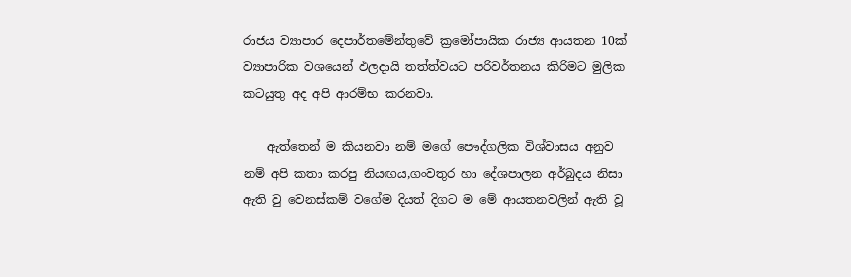රාජය ව්‍යාපාර දෙපාර්තමේන්තුවේ ක්‍රමෝපායික රාජ්‍ය ආයතන 10ක් ව්‍යාපාරික වශයෙන් ඵලදායි තත්ත්වයට පරිවර්තනය කිරිමට මුලික කටයුතු අද අපි ආරම්භ කරනවා.

    ඇත්තෙන් ම කියනවා නම් මගේ පෞද්ගලික විශ්වාසය අනුව නම් අපි කතා කරපු නියඟය,ගංවතුර හා දේශපාලන අර්බුදය නිසා ඇති වු වෙනස්කම් වගේම දියත් දිගට ම මේ ආයතනවලින් ඇති වූ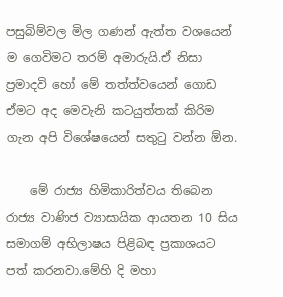පසුබිම්වල මිල ගණන් ඇත්ත වශයෙන් ම ගෙවිමට තරම් අමාරුයි.ඒ නිසා ප්‍රමාදවි හෝ මේ තත්ත්වයෙන් ගොඩ ඒමට අද මෙවැනි කටයුත්තක් කිරිම ගැන අපි විශේෂයෙන් සතුටු වන්න ඕන.

    මේ රාජ්‍ය හිමිකාරිත්වය තිබෙන රාජ්‍ය වාණිජ ව්‍යාසායික ආයතන 10 සිය සමාගම් අභිලාෂය පිළිබඳ ප්‍රකාශයට පත් කරනවා.මේහි දි මහා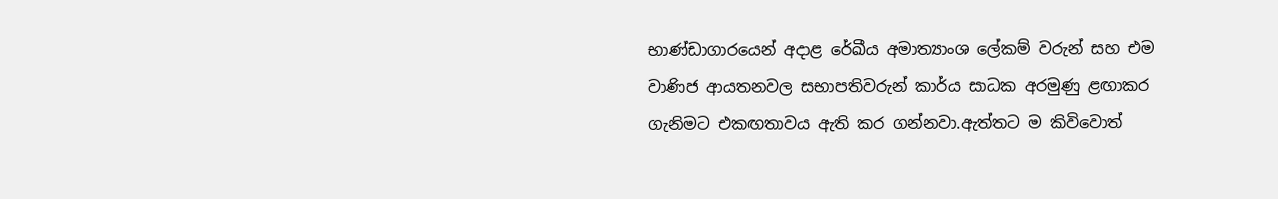භාණ්ඩාගාරයෙන් අදාළ රේඛීය අමාත්‍යාංශ ලේකම් වරුන් සහ එම වාණිජ ආයතනවල සභාපතිවරුන් කාර්ය සාධක අරමුණු ළඟාකර ගැනිමට එකඟතාවය ඇති කර ගන්නවා.ඇත්තට ම කිවිවොත්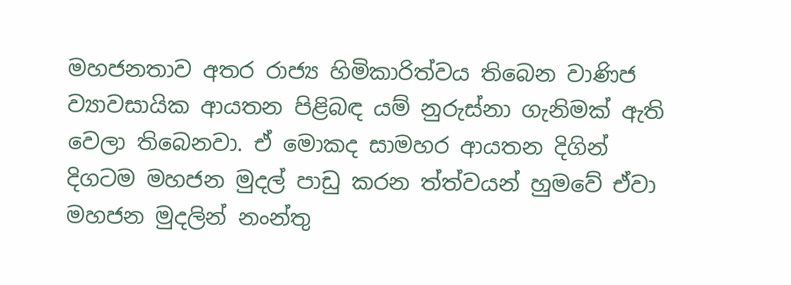මහජනතාව අතර රාජ්‍ය හිමිකාරිත්වය තිබෙන වාණිජ ව්‍යාවසායික ආයතන පිළිබඳ යම් නුරුස්නා ගැනිමක් ඇති වෙලා තිබෙනවා. ඒ මොකද සාමහර ආයතන දිගින් දිගටම මහජන මුදල් පාඩු කරන ත්ත්වයන් හුමවේ ඒවා මහජන මුදලින් නංන්තු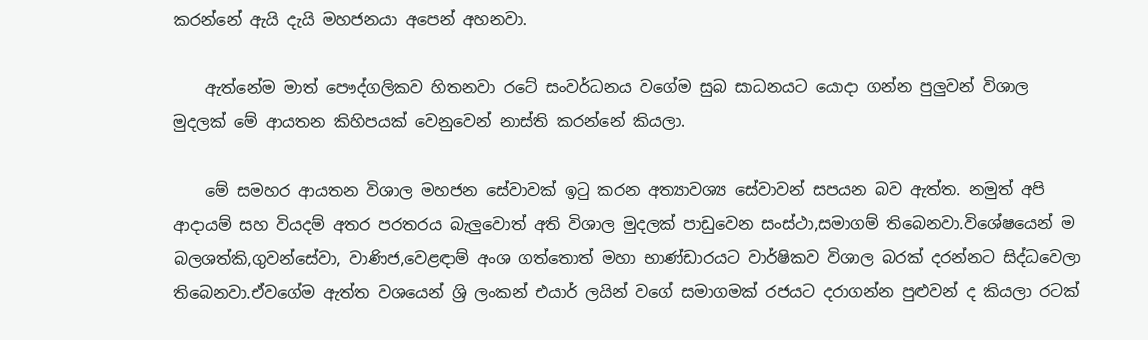කරන්නේ ඇයි දැයි මහජනයා අපෙන් අහනවා.

    ඇත්නේම මාත් පෞද්ගලිකව හිතනවා රටේ සංවර්ධනය වගේම සුබ සාධනයට යොදා ගන්න පුලුවන් විශාල මුදලක් මේ ආයතන කිහිපයක් වෙනුවෙන් නාස්ති කරන්නේ කියලා.

    මේ සමහර ආයතන විශාල මහජන සේවාවක් ඉටු කරන අත්‍යාවශ්‍ය සේවාවන් සපයන බව ඇත්ත. නමුත් අපි ආදායම් සහ වියදම් අතර පරතරය බැලුවොත් අති විශාල මුදලක් පාඩුවෙන සංස්ථා,සමාගම් තිබෙනවා.විශේෂයෙන් ම බලශත්කි,ගුවන්සේවා, වාණිජ,වෙළඳාම් අංශ ගත්තොත් මහා භාණ්ඩාරයට වාර්ෂිකව විශාල බරක් දරන්නට සිද්ධවෙලා තිබෙනවා.ඒවගේම ඇත්ත වශයෙන් ශ්‍රි ලංකන් එයාර් ලයින් වගේ සමාගමක් රජයට දරාගන්න පුළුවන් ද කියලා රටක්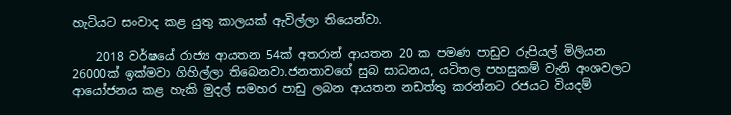හැටියට සංවාද කළ යුතු කාලයක් ඇවිල්ලා තියෙන්වා.

    2018 වර්ෂයේ රාජ්‍ය ආයතන 54ක් අතරාන් ආයතන 20 ක පමණ පාඩුව රුපියල් මිලියන 26000ක් ඉක්මවා ගිහිල්ලා තිබෙනවා.ජනතාවගේ සුබ සාධනය, යටිතල පහසුකම් වැනි අංශවලට ආයෝජනය කළ හැකි මුදල් සමහර පාඩු ලබන ආයතන නඩත්තු කරන්නට රජයට වියදම්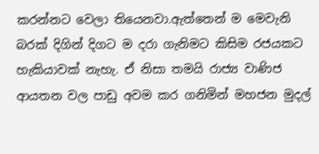කරන්නට වෙලා තියෙනවා.ඇත්තෙන් ම මෙවැනි බරක් දිගින් දිගට ම දරා ගැනිමට කිසිම රජයකට හැකියාවක් නැහැ. ඒ නිසා තමයි රාජ්‍ය වාණිජ ආයතන වල පාඩු අවම කර ගනිමින් මහජන මුදල්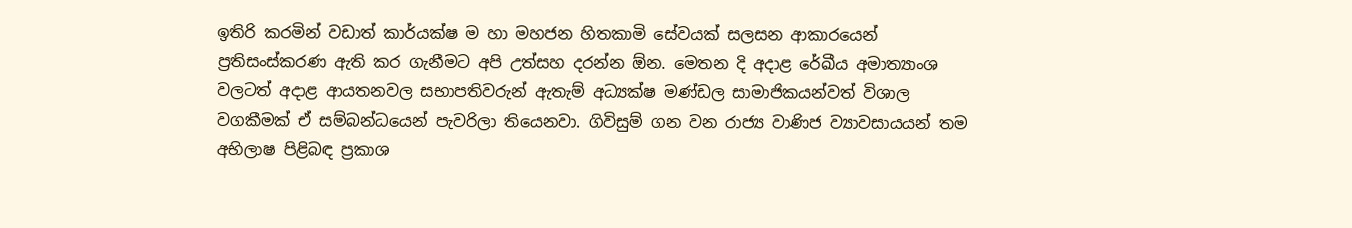ඉතිරි කරමින් වඩාත් කාර්යක්ෂ ම හා මහජන හිතකාමි සේවයක් සලසන ආකාරයෙන් ප්‍රතිසංස්කරණ ඇති කර ගැනීමට අපි උත්සහ දරන්න ඕන. මෙතන දි අදාළ රේඛීය අමාත්‍යාංශ වලටත් අදාළ ආයතනවල සභාපතිවරුන් ඇතැම් අධ්‍යක්ෂ මණ්ඩල සාමාජිකයන්වත් විශාල වගකීමක් ඒ සම්බන්ධයෙන් පැවරිලා තියෙනවා. ගිවිසුම් ගන වන රාජ්‍ය වාණිජ ව්‍යාවසායයන් තම අභිලාෂ පිළිබඳ ප්‍රකාශ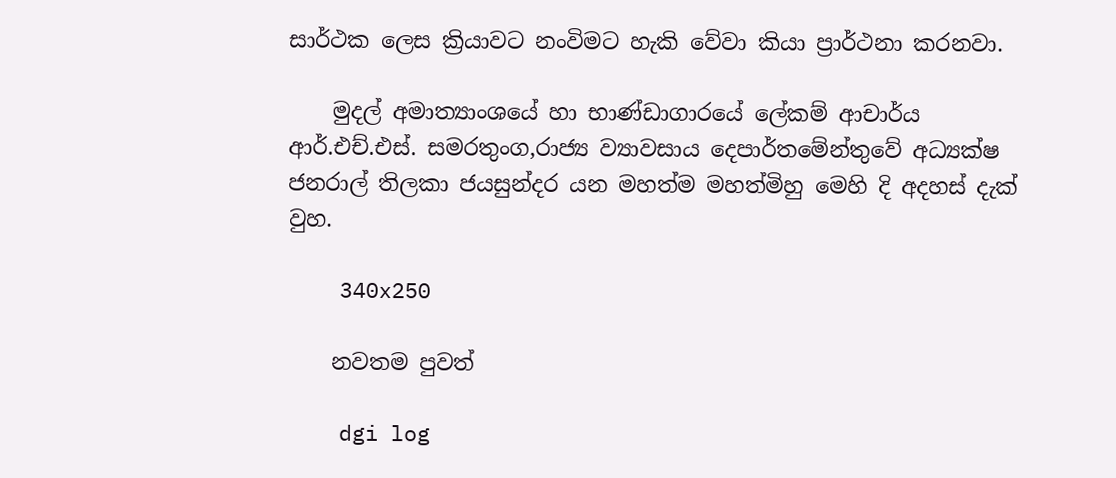සාර්ථක ලෙස ක්‍රියාවට නංවිමට හැකි වේවා කියා ප්‍රාර්ථනා කරනවා.

    මුදල් අමාත්‍යාංශයේ හා භාණ්ඩාගාරයේ ලේකම් ආචාර්ය ආර්.එච්.එස්. සමරතුංග,රාජ්‍ය ව්‍යාවසාය දෙපාර්තමේන්තුවේ අධ්‍යක්ෂ ජනරාල් තිලකා ජයසුන්දර යන මහත්ම මහත්මිහු මෙහි දි අදහස් දැක් වුහ.

    340x250

    නවතම පුවත්

    dgi log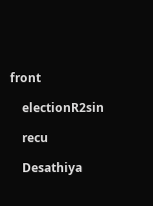front

    electionR2sin

    recu

    Desathiya